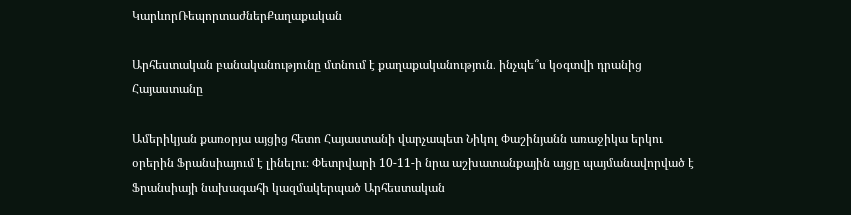ԿարևորՌեպորտաժներՔաղաքական

Արհեստական բանականությունը մտնում է քաղաքականություն․ ինչպե՞ս կօգտվի դրանից Հայաստանը

Ամերիկյան քառօրյա այցից հետո Հայաստանի վարչապետ Նիկոլ Փաշինյանն առաջիկա երկու օրերին Ֆրանսիայում է լինելու։ Փետրվարի 10-11-ի նրա աշխատանքային այցը պայմանավորված է Ֆրանսիայի նախագահի կազմակերպած Արհեստական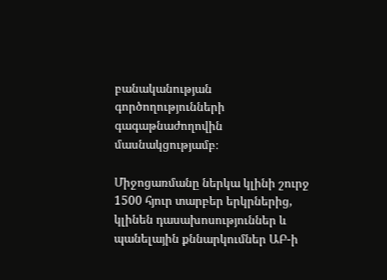բանականության գործողությունների գագաթնաժողովին մասնակցությամբ։

Միջոցառմանը ներկա կլինի շուրջ 1500 հյուր տարբեր երկրներից, կլինեն դասախոսություններ և պանելային քննարկումներ ԱԲ-ի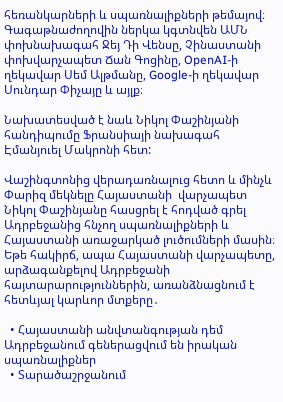հեռանկարների և սպառնալիքների թեմայով։ Գագաթնաժողովին ներկա կգտնվեն ԱՄՆ փոխնախագահ Ջեյ Դի Վենսը, Չինաստանի փոխվարչապետ Ճան Գոցինը, OpenAI-ի ղեկավար Սեմ Ալթմանը, Google-ի ղեկավար Սունդար Փիչայը և այլք։

Նախատեսված է նաև Նիկոլ Փաշինյանի հանդիպումը Ֆրանսիայի նախագահ Էմանյուել Մակրոնի հետ:

Վաշինգտոնից վերադառնալուց հետո և մինչև Փարիզ մեկնելը Հայաստանի  վարչապետ Նիկոլ Փաշինյանը հասցրել է հոդված գրել Ադրբեջանից հնչող սպառնալիքների և Հայաստանի առաջարկած լուծումների մասին։ Եթե հակիրճ, ապա Հայաստանի վարչապետը, արձագանքելով Ադրբեջանի հայտարարություններին, առանձնացնում է հետևյալ կարևոր մտքերը․

  • Հայաստանի անվտանգության դեմ Ադրբեջանում գեներացվում են իրական սպառնալիքներ
  • Տարածաշրջանում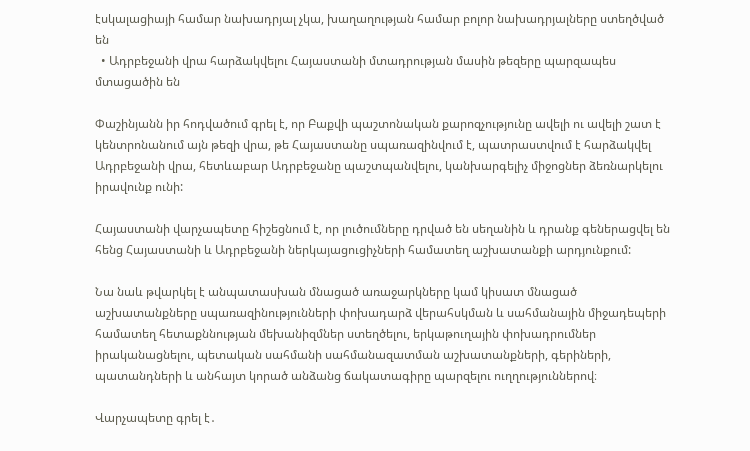էսկալացիայի համար նախադրյալ չկա, խաղաղության համար բոլոր նախադրյալները ստեղծված են
  • Ադրբեջանի վրա հարձակվելու Հայաստանի մտադրության մասին թեզերը պարզապես մտացածին են

Փաշինյանն իր հոդվածում գրել է, որ Բաքվի պաշտոնական քարոզչությունը ավելի ու ավելի շատ է կենտրոնանում այն թեզի վրա, թե Հայաստանը սպառազինվում է, պատրաստվում է հարձակվել Ադրբեջանի վրա, հետևաբար Ադրբեջանը պաշտպանվելու, կանխարգելիչ միջոցներ ձեռնարկելու իրավունք ունի:

Հայաստանի վարչապետը հիշեցնում է, որ լուծումները դրված են սեղանին և դրանք գեներացվել են հենց Հայաստանի և Ադրբեջանի ներկայացուցիչների համատեղ աշխատանքի արդյունքում:

Նա նաև թվարկել է անպատասխան մնացած առաջարկները կամ կիսատ մնացած աշխատանքները սպառազինությունների փոխադարձ վերահսկման և սահմանային միջադեպերի համատեղ հետաքննության մեխանիզմներ ստեղծելու, երկաթուղային փոխադրումներ իրականացնելու, պետական սահմանի սահմանազատման աշխատանքների, գերիների, պատանդների և անհայտ կորած անձանց ճակատագիրը պարզելու ուղղություններով։

Վարչապետը գրել է․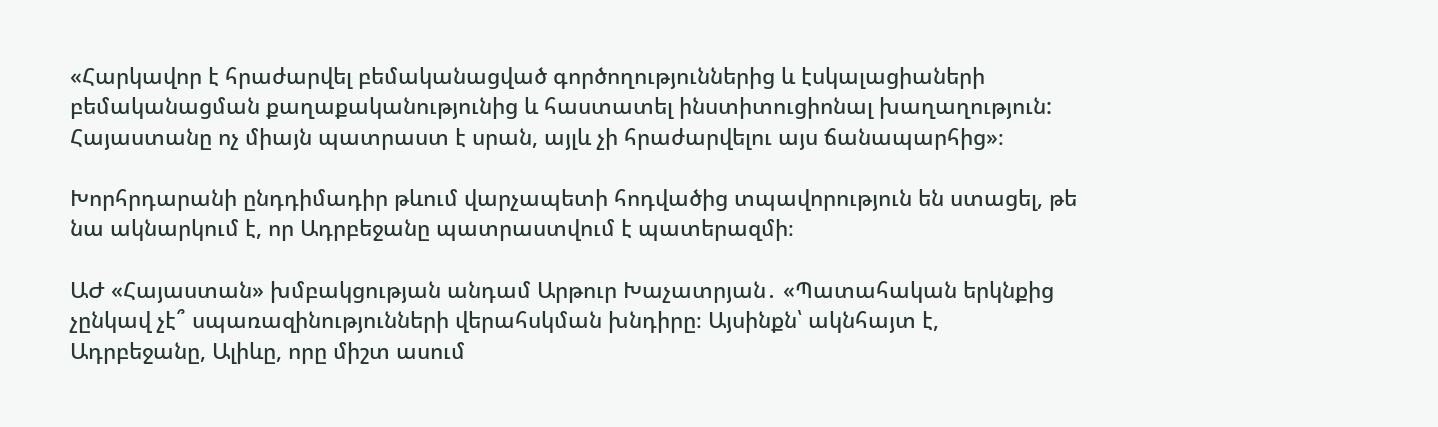«Հարկավոր է հրաժարվել բեմականացված գործողություններից և էսկալացիաների բեմականացման քաղաքականությունից և հաստատել ինստիտուցիոնալ խաղաղություն: Հայաստանը ոչ միայն պատրաստ է սրան, այլև չի հրաժարվելու այս ճանապարհից»։

Խորհրդարանի ընդդիմադիր թևում վարչապետի հոդվածից տպավորություն են ստացել, թե նա ակնարկում է, որ Ադրբեջանը պատրաստվում է պատերազմի։

ԱԺ «Հայաստան» խմբակցության անդամ Արթուր Խաչատրյան․ «Պատահական երկնքից չընկավ չէ՞ սպառազինությունների վերահսկման խնդիրը։ Այսինքն՝ ակնհայտ է, Ադրբեջանը, Ալիևը, որը միշտ ասում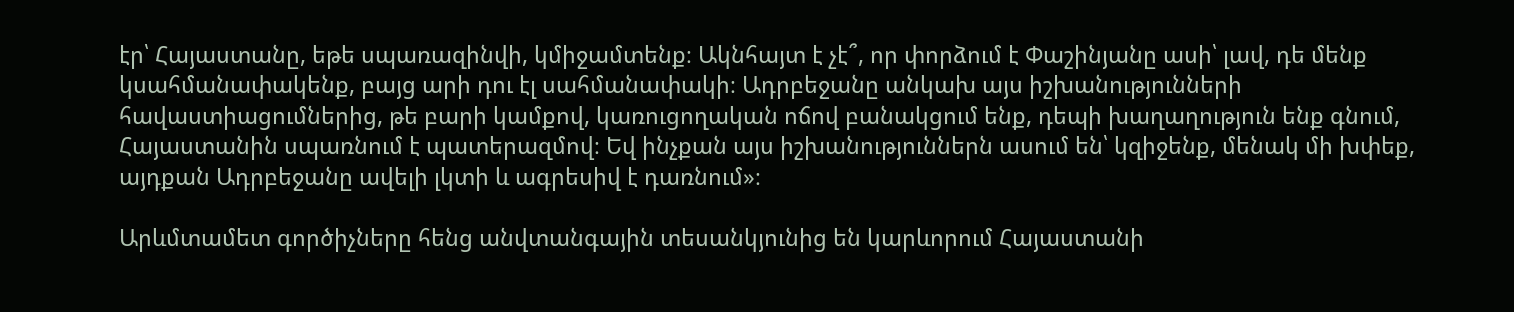էր՝ Հայաստանը, եթե սպառազինվի, կմիջամտենք։ Ակնհայտ է չէ՞, որ փորձում է Փաշինյանը ասի՝ լավ, դե մենք կսահմանափակենք, բայց արի դու էլ սահմանափակի։ Ադրբեջանը անկախ այս իշխանությունների հավաստիացումներից, թե բարի կամքով, կառուցողական ոճով բանակցում ենք, դեպի խաղաղություն ենք գնում, Հայաստանին սպառնում է պատերազմով։ Եվ ինչքան այս իշխանություններն ասում են՝ կզիջենք, մենակ մի խփեք, այդքան Ադրբեջանը ավելի լկտի և ագրեսիվ է դառնում»։

Արևմտամետ գործիչները հենց անվտանգային տեսանկյունից են կարևորում Հայաստանի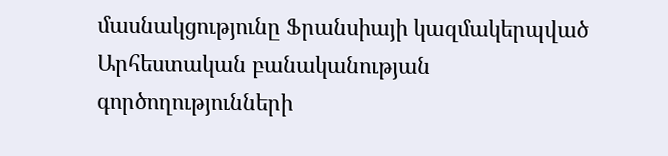մասնակցությունը Ֆրանսիայի կազմակերպված Արհեստական բանականության գործողությունների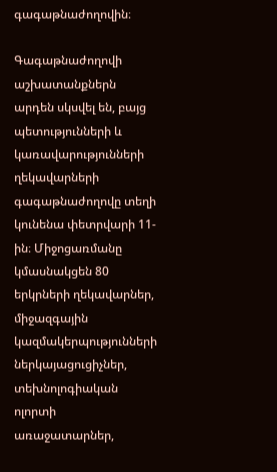գագաթնաժողովին։

Գագաթնաժողովի աշխատանքներն արդեն սկսվել են, բայց պետությունների և կառավարությունների ղեկավարների գագաթնաժողովը տեղի կունենա փետրվարի 11-ին։ Միջոցառմանը կմասնակցեն 80 երկրների ղեկավարներ, միջազգային կազմակերպությունների ներկայացուցիչներ, տեխնոլոգիական ոլորտի առաջատարներ,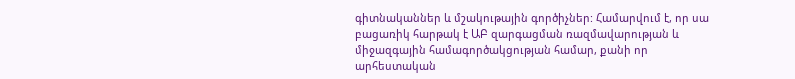գիտնականներ և մշակութային գործիչներ: Համարվում է, որ սա բացառիկ հարթակ է ԱԲ զարգացման ռազմավարության և միջազգային համագործակցության համար, քանի որ արհեստական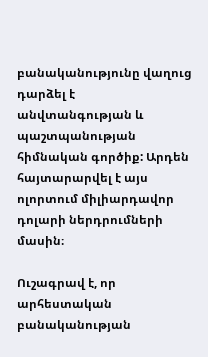բանականությունը վաղուց դարձել է անվտանգության և պաշտպանության հիմնական գործիք: Արդեն հայտարարվել է այս ոլորտում միլիարդավոր դոլարի ներդրումների մասին։

Ուշագրավ է, որ արհեստական բանականության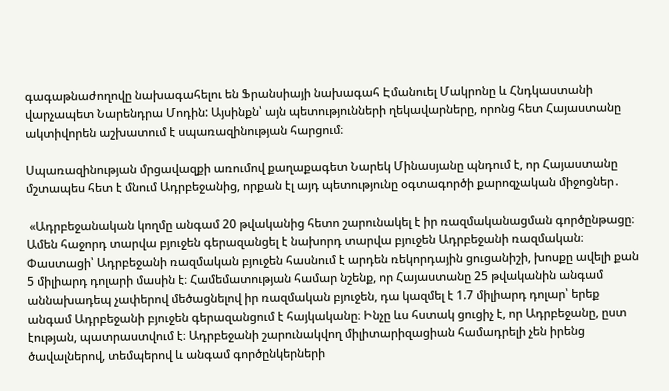գագաթնաժողովը նախագահելու են Ֆրանսիայի նախագահ Էմանուել Մակրոնը և Հնդկաստանի վարչապետ Նարենդրա Մոդին: Այսինքն՝ այն պետությունների ղեկավարները, որոնց հետ Հայաստանը ակտիվորեն աշխատում է սպառազինության հարցում։

Սպառազինության մրցավազքի առումով քաղաքագետ Նարեկ Մինասյանը պնդում է, որ Հայաստանը մշտապես հետ է մնում Ադրբեջանից, որքան էլ այդ պետությունը օգտագործի քարոզչական միջոցներ․

 «Ադրբեջանական կողմը անգամ 20 թվականից հետո շարունակել է իր ռազմականացման գործընթացը։ Ամեն հաջորդ տարվա բյուջեն գերազանցել է նախորդ տարվա բյուջեն Ադրբեջանի ռազմական։ Փաստացի՝ Ադրբեջանի ռազմական բյուջեն հասնում է արդեն ռեկորդային ցուցանիշի, խոսքը ավելի քան 5 միլիարդ դոլարի մասին է։ Համեմատության համար նշենք, որ Հայաստանը 25 թվականին անգամ աննախադեպ չափերով մեծացնելով իր ռազմական բյուջեն, դա կազմել է 1.7 միլիարդ դոլար՝ երեք անգամ Ադրբեջանի բյուջեն գերազանցում է հայկականը։ Ինչը ևս հստակ ցուցիչ է, որ Ադրբեջանը, ըստ էության, պատրաստվում է։ Ադրբեջանի շարունակվող միլիտարիզացիան համադրելի չեն իրենց ծավալներով, տեմպերով և անգամ գործընկերների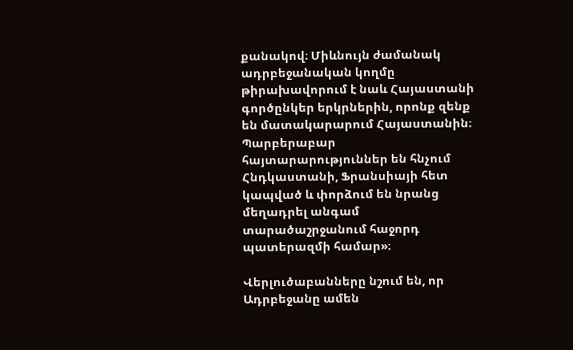քանակով։ Միևնույն ժամանակ ադրբեջանական կողմը թիրախավորում է նաև Հայաստանի գործընկեր երկրներին, որոնք զենք են մատակարարում Հայաստանին։ Պարբերաբար հայտարարություններ են հնչում Հնդկաստանի, Ֆրանսիայի հետ կապված և փորձում են նրանց մեղադրել անգամ տարածաշրջանում հաջորդ պատերազմի համար»։

Վերլուծաբանները նշում են, որ Ադրբեջանը ամեն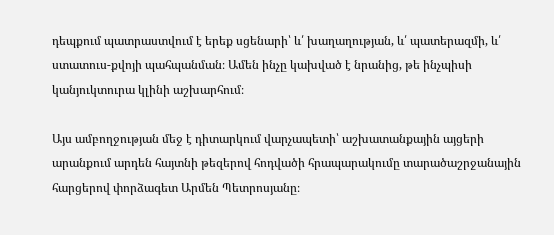դեպքում պատրաստվում է երեք սցենարի՝ և՛ խաղաղության, և՛ պատերազմի, և՛ ստատուս-քվոյի պահպանման։ Ամեն ինչը կախված է նրանից, թե ինչպիսի կանյուկտուրա կլինի աշխարհում։

Այս ամբողջության մեջ է դիտարկում վարչապետի՝ աշխատանքային այցերի արանքում արդեն հայտնի թեզերով հոդվածի հրապարակումը տարածաշրջանային հարցերով փորձագետ Արմեն Պետրոսյանը։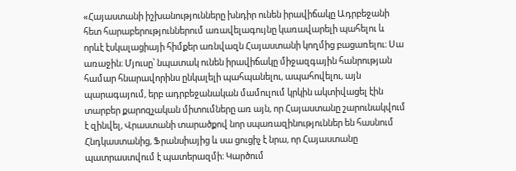«Հայաստանի իշխանությունները խնդիր ունեն իրավիճակը Ադրբեջանի հետ հարաբերություններում առավելագույնը կառավարելի պահելու և որևէ էսկալացիայի հիմքեր առնվազն Հայաստանի կողմից բացառելու։ Սա առաջին։ Մյուսը՝ նպատակ ունեն իրավիճակը միջազգային հանրության համար հնարավորինս ընկալելի պահպանելու, ապահովելու, այն պարագայում, երբ ադրբեջանական մամուլում կրկին ակտիվացել էին տարբեր քարոզչական միտումները առ այն, որ Հայաստանը շարունակվում է զինվել, Վրաստանի տարածքով նոր սպառազինություններ են հասնում Հնդկաստանից, Ֆրանսիայից և սա ցուցիչ է նրա, որ Հայաստանը պատրաստվում է պատերազմի։ Կարծում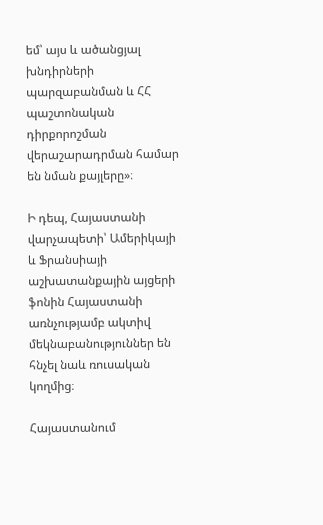եմ՝ այս և ածանցյալ խնդիրների պարզաբանման և ՀՀ պաշտոնական դիրքորոշման վերաշարադրման համար են նման քայլերը»։

Ի դեպ, Հայաստանի վարչապետի՝ Ամերիկայի և Ֆրանսիայի աշխատանքային այցերի ֆոնին Հայաստանի առնչությամբ ակտիվ մեկնաբանություններ են հնչել նաև ռուսական կողմից։

Հայաստանում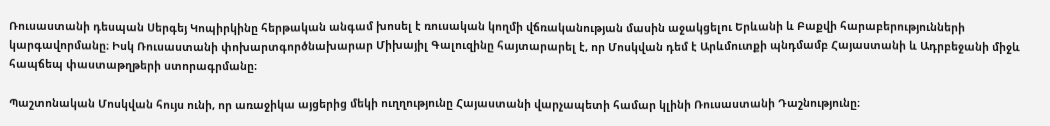Ռուսաստանի դեսպան Սերգեյ Կոպիրկինը հերթական անգամ խոսել է ռուսական կողմի վճռականության մասին աջակցելու Երևանի և Բաքվի հարաբերությունների կարգավորմանը։ Իսկ Ռուսաստանի փոխարտգործնախարար Միխայիլ Գալուզինը հայտարարել է, որ Մոսկվան դեմ է Արևմուտքի պնդմամբ Հայաստանի և Ադրբեջանի միջև հապճեպ փաստաթղթերի ստորագրմանը։

Պաշտոնական Մոսկվան հույս ունի, որ առաջիկա այցերից մեկի ուղղությունը Հայաստանի վարչապետի համար կլինի Ռուսաստանի Դաշնությունը։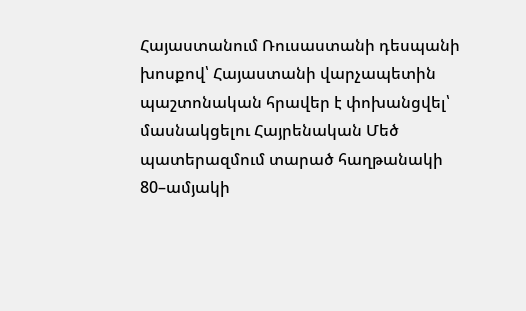Հայաստանում Ռուսաստանի դեսպանի խոսքով՝ Հայաստանի վարչապետին պաշտոնական հրավեր է փոխանցվել՝ մասնակցելու Հայրենական Մեծ պատերազմում տարած հաղթանակի 80–ամյակի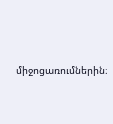միջոցառումներին։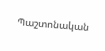Պաշտոնական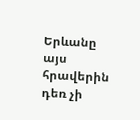Երևանը այս հրավերին դեռ չի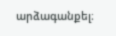արձագանքել։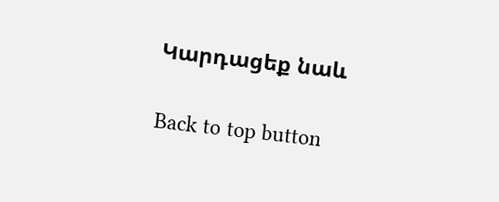Կարդացեք նաև

Back to top button